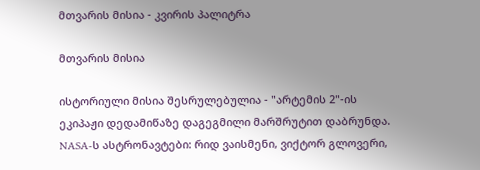მთვარის მისია - კვირის პალიტრა

მთვარის მისია

ისტორიული მისია შესრულებულია - "არტემის 2"-ის ეკიპაჟი დედამიწაზე დაგეგმილი მარშრუტით დაბრუნდა. NASA-ს ასტრონავტები: რიდ ვაისმენი, ვიქტორ გლოვერი,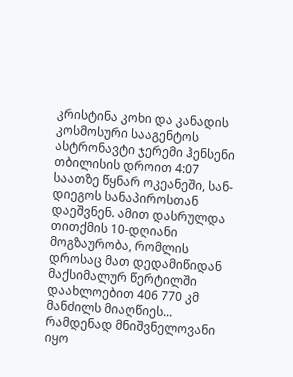კრისტინა კოხი და კანადის კოსმოსური სააგენტოს ასტრონავტი ჯერემი ჰენსენი თბილისის დროით 4:07 საათზე წყნარ ოკეანეში, სან-დიეგოს სანაპიროსთან დაეშვნენ. ამით დასრულდა თითქმის 10-დღიანი მოგზაურობა, რომლის დროსაც მათ დედამიწიდან მაქსიმალურ წერტილში დაახლოებით 406 770 კმ მანძილს მიაღწიეს... რამდენად მნიშვნელოვანი იყო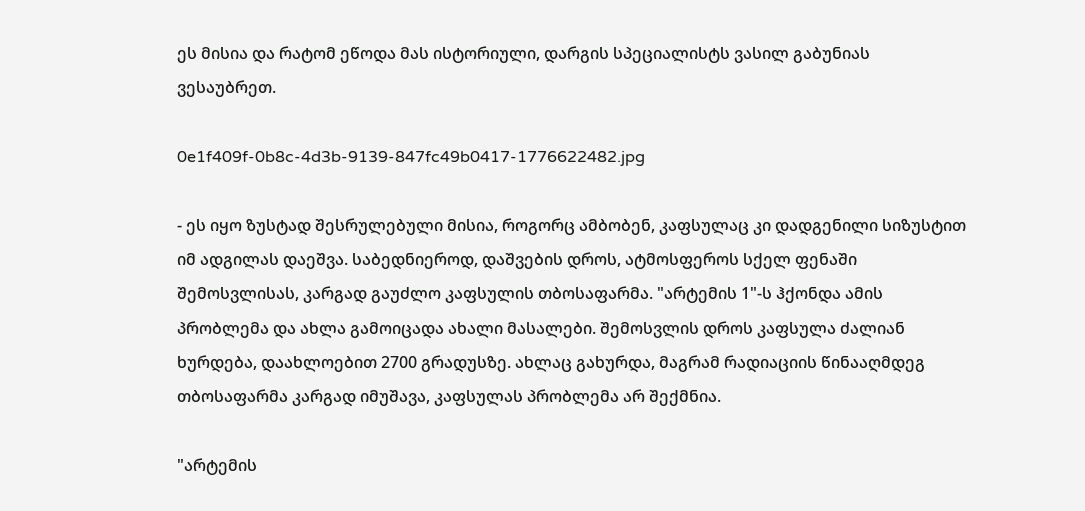ეს მისია და რატომ ეწოდა მას ისტორიული, დარგის სპეციალისტს ვასილ გაბუნიას ვესაუბრეთ.

0e1f409f-0b8c-4d3b-9139-847fc49b0417-1776622482.jpg

- ეს იყო ზუსტად შესრულებული მისია, როგორც ამბობენ, კაფსულაც კი დადგენილი სიზუსტით იმ ადგილას დაეშვა. საბედნიეროდ, დაშვების დროს, ატმოსფეროს სქელ ფენაში შემოსვლისას, კარგად გაუძლო კაფსულის თბოსაფარმა. "არტემის 1"-ს ჰქონდა ამის პრობლემა და ახლა გამოიცადა ახალი მასალები. შემოსვლის დროს კაფსულა ძალიან ხურდება, დაახლოებით 2700 გრადუსზე. ახლაც გახურდა, მაგრამ რადიაციის წინააღმდეგ თბოსაფარმა კარგად იმუშავა, კაფსულას პრობლემა არ შექმნია.

"არტემის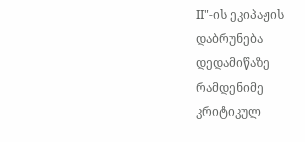II"-ის ეკიპაჟის დაბრუნება დედამიწაზე რამდენიმე კრიტიკულ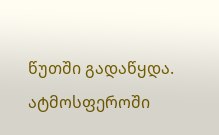წუთში გადაწყდა. ატმოსფეროში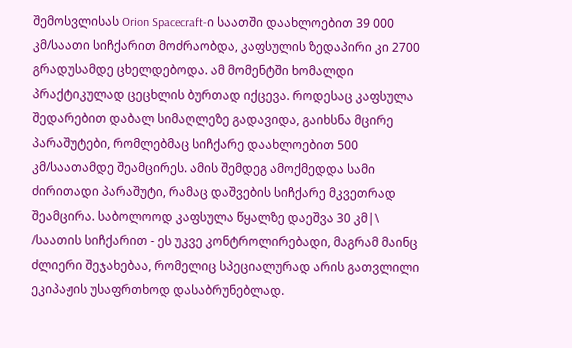შემოსვლისას Orion Spacecraft-ი საათში დაახლოებით 39 000 კმ/საათი სიჩქარით მოძრაობდა, კაფსულის ზედაპირი კი 2700 გრადუსამდე ცხელდებოდა. ამ მომენტში ხომალდი პრაქტიკულად ცეცხლის ბურთად იქცევა. როდესაც კაფსულა შედარებით დაბალ სიმაღლეზე გადავიდა, გაიხსნა მცირე პარაშუტები, რომლებმაც სიჩქარე დაახლოებით 500 კმ/საათამდე შეამცირეს. ამის შემდეგ ამოქმედდა სამი ძირითადი პარაშუტი, რამაც დაშვების სიჩქარე მკვეთრად შეამცირა. საბოლოოდ კაფსულა წყალზე დაეშვა 30 კმ|\ /საათის სიჩქარით - ეს უკვე კონტროლირებადი, მაგრამ მაინც ძლიერი შეჯახებაა, რომელიც სპეციალურად არის გათვლილი ეკიპაჟის უსაფრთხოდ დასაბრუნებლად.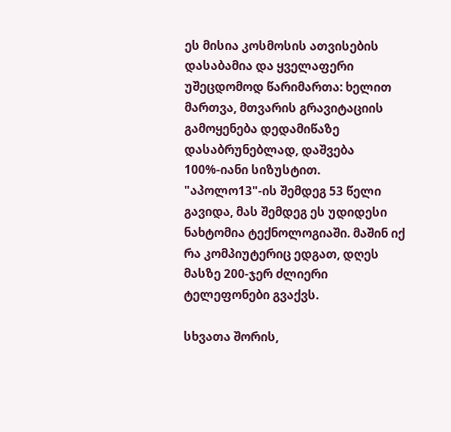ეს მისია კოსმოსის ათვისების დასაბამია და ყველაფერი უშეცდომოდ წარიმართა: ხელით მართვა, მთვარის გრავიტაციის გამოყენება დედამიწაზე დასაბრუნებლად, დაშვება 100%-იანი სიზუსტით. "აპოლო13"-ის შემდეგ 53 წელი გავიდა, მას შემდეგ ეს უდიდესი ნახტომია ტექნოლოგიაში. მაშინ იქ რა კომპიუტერიც ედგათ, დღეს მასზე 200-ჯერ ძლიერი ტელეფონები გვაქვს.

სხვათა შორის,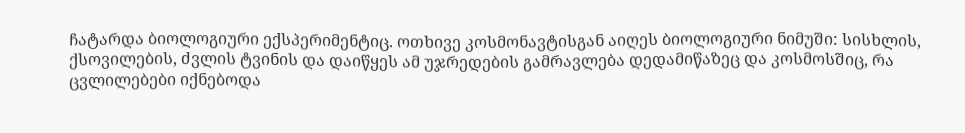ჩატარდა ბიოლოგიური ექსპერიმენტიც. ოთხივე კოსმონავტისგან აიღეს ბიოლოგიური ნიმუში: სისხლის, ქსოვილების, ძვლის ტვინის და დაიწყეს ამ უჯრედების გამრავლება დედამიწაზეც და კოსმოსშიც, რა ცვლილებები იქნებოდა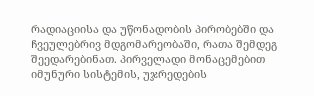რადიაციისა და უწონადობის პირობებში და ჩვეულებრივ მდგომარეობაში, რათა შემდეგ შეედარებინათ. პირველადი მონაცემებით იმუნური სისტემის, უჯრედების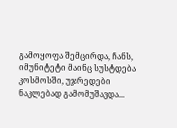გამოყოფა შემცირდა, ჩანს, იმუნიტეტი მაინც სუსტდება კოსმოსში, უჯრედები ნაკლებად გამომუშავდა...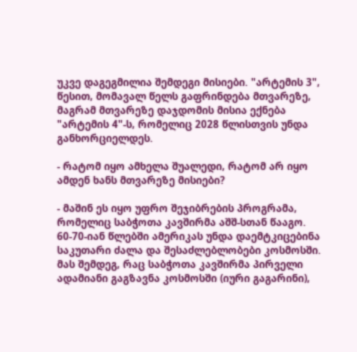უკვე დაგეგმილია შემდეგი მისიები. "არტემის 3", წესით, მომავალ წელს გაფრინდება მთვარეზე, მაგრამ მთვარეზე დაჯდომის მისია ექნება "არტემის 4"-ს, რომელიც 2028 წლისთვის უნდა განხორციელდეს.

- რატომ იყო ამხელა შუალედი, რატომ არ იყო ამდენ ხანს მთვარეზე მისიები?

- მაშინ ეს იყო უფრო შეჯიბრების პროგრამა, რომელიც საბჭოთა კავშირმა აშშ-სთან წააგო. 60-70-იან წლებში ამერიკას უნდა დაემტკიცებინა საკუთარი ძალა და შესაძლებლობები კოსმოსში. მას შემდეგ, რაც საბჭოთა კავშირმა პირველი ადამიანი გაგზავნა კოსმოსში (იური გაგარინი),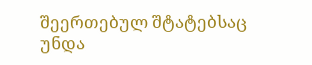შეერთებულ შტატებსაც უნდა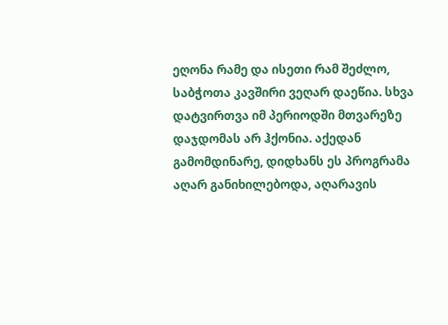ეღონა რამე და ისეთი რამ შეძლო, საბჭოთა კავშირი ვეღარ დაეწია. სხვა დატვირთვა იმ პერიოდში მთვარეზე დაჯდომას არ ჰქონია. აქედან გამომდინარე, დიდხანს ეს პროგრამა აღარ განიხილებოდა, აღარავის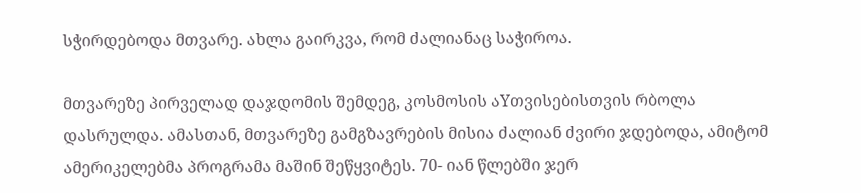სჭირდებოდა მთვარე. ახლა გაირკვა, რომ ძალიანაც საჭიროა.

მთვარეზე პირველად დაჯდომის შემდეგ, კოსმოსის აYთვისებისთვის რბოლა დასრულდა. ამასთან, მთვარეზე გამგზავრების მისია ძალიან ძვირი ჯდებოდა, ამიტომ ამერიკელებმა პროგრამა მაშინ შეწყვიტეს. 70- იან წლებში ჯერ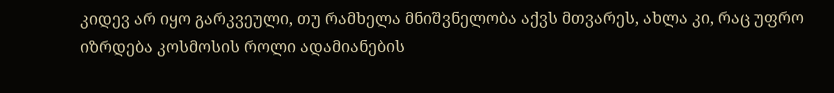კიდევ არ იყო გარკვეული, თუ რამხელა მნიშვნელობა აქვს მთვარეს, ახლა კი, რაც უფრო იზრდება კოსმოსის როლი ადამიანების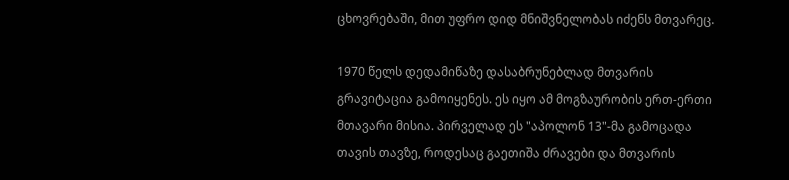ცხოვრებაში, მით უფრო დიდ მნიშვნელობას იძენს მთვარეც.

1970 წელს დედამიწაზე დასაბრუნებლად მთვარის გრავიტაცია გამოიყენეს. ეს იყო ამ მოგზაურობის ერთ-ერთი მთავარი მისია. პირველად ეს "აპოლონ 13"-მა გამოცადა თავის თავზე, როდესაც გაეთიშა ძრავები და მთვარის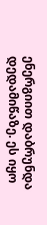ენერგიით დაბრუნდა დედამიწაზე. ეს იყო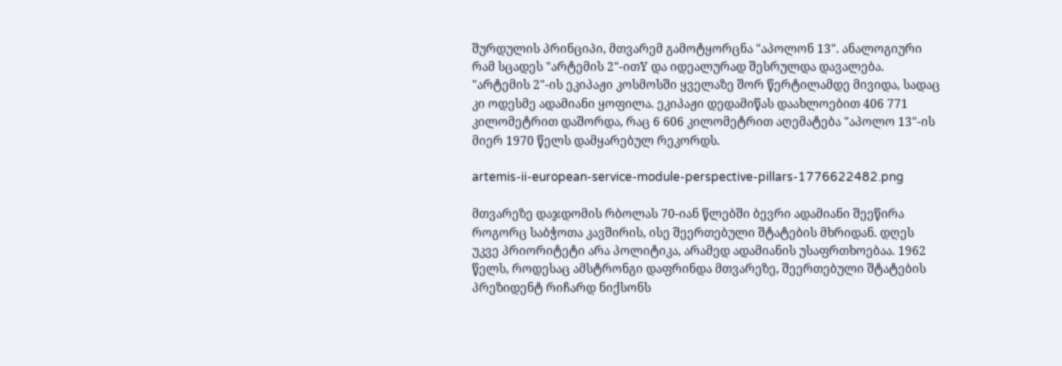შურდულის პრინციპი, მთვარემ გამოტყორცნა "აპოლონ 13". ანალოგიური რამ სცადეს "არტემის 2"-ითY და იდეალურად შესრულდა დავალება. "არტემის 2"-ის ეკიპაჟი კოსმოსში ყველაზე შორ წერტილამდე მივიდა, სადაც კი ოდესმე ადამიანი ყოფილა. ეკიპაჟი დედამიწას დაახლოებით 406 771 კილომეტრით დაშორდა, რაც 6 606 კილომეტრით აღემატება "აპოლო 13"-ის მიერ 1970 წელს დამყარებულ რეკორდს.

artemis-ii-european-service-module-perspective-pillars-1776622482.png

მთვარეზე დაჯდომის რბოლას 70-იან წლებში ბევრი ადამიანი შეეწირა როგორც საბჭოთა კავშირის, ისე შეერთებული შტატების მხრიდან. დღეს უკვე პრიორიტეტი არა პოლიტიკა, არამედ ადამიანის უსაფრთხოებაა. 1962 წელს, როდესაც ამსტრონგი დაფრინდა მთვარეზე, შეერთებული შტატების პრეზიდენტ რიჩარდ ნიქსონს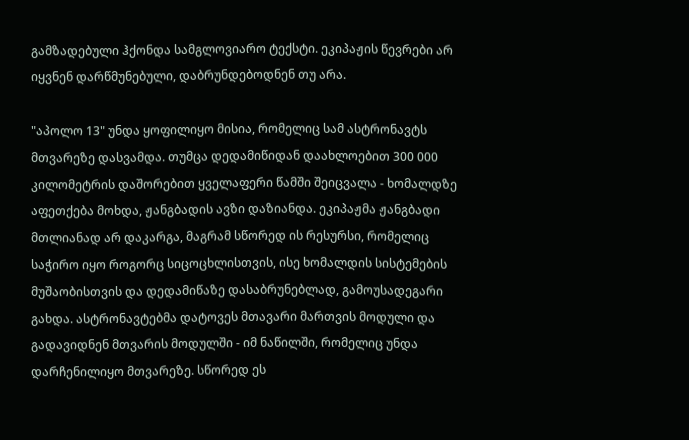გამზადებული ჰქონდა სამგლოვიარო ტექსტი. ეკიპაჟის წევრები არ იყვნენ დარწმუნებული, დაბრუნდებოდნენ თუ არა.

"აპოლო 13" უნდა ყოფილიყო მისია, რომელიც სამ ასტრონავტს მთვარეზე დასვამდა. თუმცა დედამიწიდან დაახლოებით 300 000 კილომეტრის დაშორებით ყველაფერი წამში შეიცვალა - ხომალდზე აფეთქება მოხდა, ჟანგბადის ავზი დაზიანდა. ეკიპაჟმა ჟანგბადი მთლიანად არ დაკარგა, მაგრამ სწორედ ის რესურსი, რომელიც საჭირო იყო როგორც სიცოცხლისთვის, ისე ხომალდის სისტემების მუშაობისთვის და დედამიწაზე დასაბრუნებლად, გამოუსადეგარი გახდა. ასტრონავტებმა დატოვეს მთავარი მართვის მოდული და გადავიდნენ მთვარის მოდულში - იმ ნაწილში, რომელიც უნდა დარჩენილიყო მთვარეზე. სწორედ ეს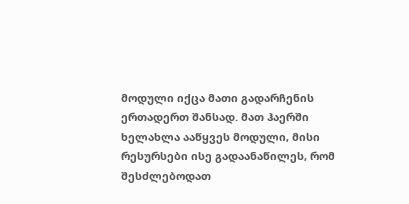მოდული იქცა მათი გადარჩენის ერთადერთ შანსად. მათ ჰაერში ხელახლა ააწყვეს მოდული, მისი რესურსები ისე გადაანაწილეს, რომ შესძლებოდათ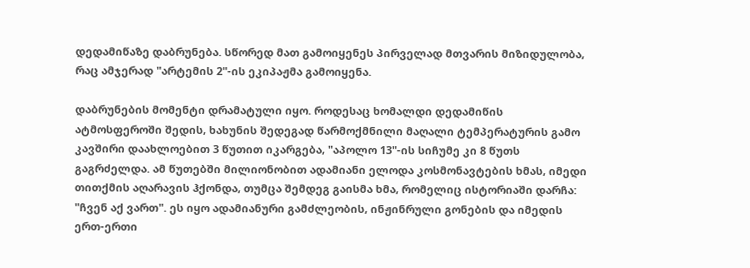დედამიწაზე დაბრუნება. სწორედ მათ გამოიყენეს პირველად მთვარის მიზიდულობა, რაც ამჯერად "არტემის 2"-ის ეკიპაჟმა გამოიყენა.

დაბრუნების მომენტი დრამატული იყო. როდესაც ხომალდი დედამიწის ატმოსფეროში შედის, ხახუნის შედეგად წარმოქმნილი მაღალი ტემპერატურის გამო კავშირი დაახლოებით 3 წუთით იკარგება, "აპოლო 13"-ის სიჩუმე კი 8 წუთს გაგრძელდა. ამ წუთებში მილიონობით ადამიანი ელოდა კოსმონავტების ხმას, იმედი თითქმის აღარავის ჰქონდა, თუმცა შემდეგ გაისმა ხმა, რომელიც ისტორიაში დარჩა: "ჩვენ აქ ვართ". ეს იყო ადამიანური გამძლეობის, ინჟინრული გონების და იმედის ერთ-ერთი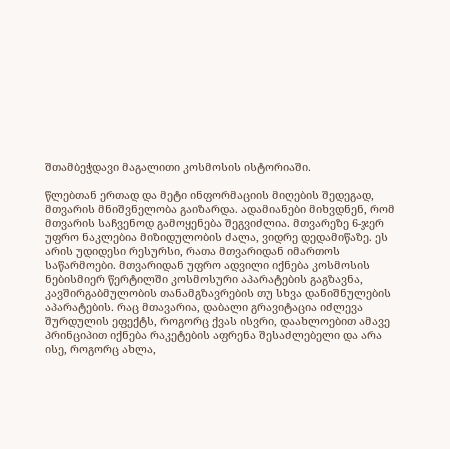შთამბეჭდავი მაგალითი კოსმოსის ისტორიაში.

წლებთან ერთად და მეტი ინფორმაციის მიღების შედეგად, მთვარის მნიშვნელობა გაიზარდა. ადამიანები მიხვდნენ, რომ მთვარის საჩვენოდ გამოყენება შეგვიძლია. მთვარეზე 6-ჯერ უფრო ნაკლებია მიზიდულობის ძალა, ვიდრე დედამიწაზე. ეს არის უდიდესი რესურსი, რათა მთვარიდან იმართოს საწარმოები. მთვარიდან უფრო ადვილი იქნება კოსმოსის ნებისმიერ წერტილში კოსმოსური აპარატების გაგზავნა, კავშირგაბმულობის თანამგზავრების თუ სხვა დანიშნულების აპარატების. რაც მთავარია, დაბალი გრავიტაცია იძლევა შურდულის ეფექტს, როგორც ქვას ისვრი, დაახლოებით ამავე პრინციპით იქნება რაკეტების აფრენა შესაძლებელი და არა ისე, როგორც ახლა,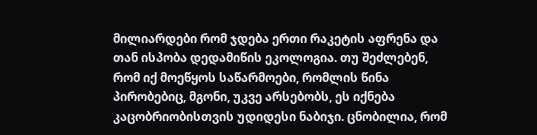მილიარდები რომ ჯდება ერთი რაკეტის აფრენა და თან ისპობა დედამიწის ეკოლოგია. თუ შეძლებენ, რომ იქ მოეწყოს საწარმოები, რომლის წინა პირობებიც, მგონი, უკვე არსებობს, ეს იქნება კაცობრიობისთვის უდიდესი ნაბიჯი. ცნობილია, რომ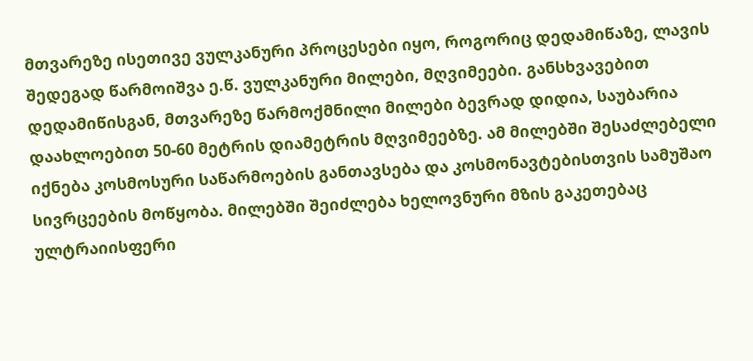მთვარეზე ისეთივე ვულკანური პროცესები იყო, როგორიც დედამიწაზე, ლავის შედეგად წარმოიშვა ე.წ. ვულკანური მილები, მღვიმეები. განსხვავებით დედამიწისგან, მთვარეზე წარმოქმნილი მილები ბევრად დიდია, საუბარია დაახლოებით 50-60 მეტრის დიამეტრის მღვიმეებზე. ამ მილებში შესაძლებელი იქნება კოსმოსური საწარმოების განთავსება და კოსმონავტებისთვის სამუშაო სივრცეების მოწყობა. მილებში შეიძლება ხელოვნური მზის გაკეთებაც ულტრაიისფერი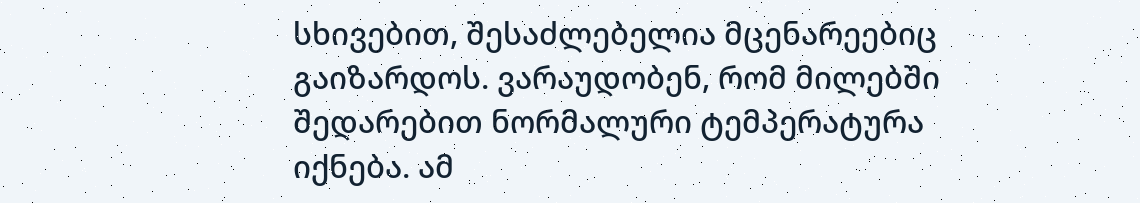სხივებით, შესაძლებელია მცენარეებიც გაიზარდოს. ვარაუდობენ, რომ მილებში შედარებით ნორმალური ტემპერატურა იქნება. ამ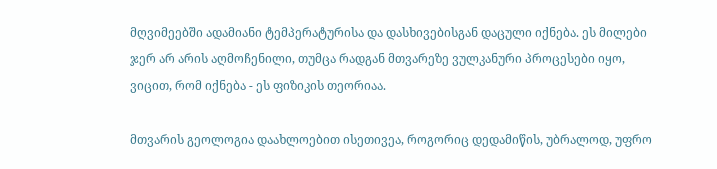მღვიმეებში ადამიანი ტემპერატურისა და დასხივებისგან დაცული იქნება. ეს მილები ჯერ არ არის აღმოჩენილი, თუმცა რადგან მთვარეზე ვულკანური პროცესები იყო, ვიცით, რომ იქნება - ეს ფიზიკის თეორიაა.

მთვარის გეოლოგია დაახლოებით ისეთივეა, როგორიც დედამიწის, უბრალოდ, უფრო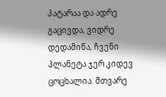პატარაა და ადრე გაცივდა, ვიდრე დედამიწა, ჩვენი პლანეტა ჯერ კიდევ ცოცხალია. მთვარე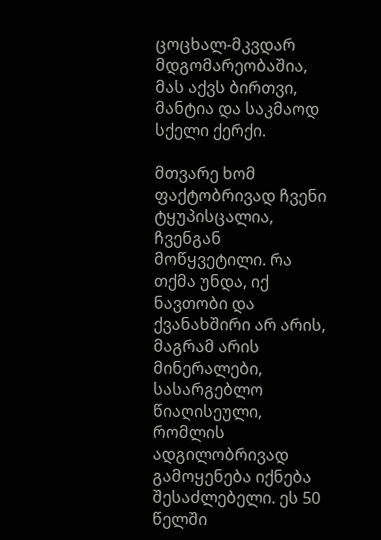ცოცხალ-მკვდარ მდგომარეობაშია, მას აქვს ბირთვი, მანტია და საკმაოდ სქელი ქერქი.

მთვარე ხომ ფაქტობრივად ჩვენი ტყუპისცალია, ჩვენგან მოწყვეტილი. რა თქმა უნდა, იქ ნავთობი და ქვანახშირი არ არის, მაგრამ არის მინერალები, სასარგებლო წიაღისეული, რომლის ადგილობრივად გამოყენება იქნება შესაძლებელი. ეს 50 წელში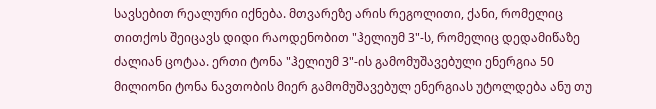სავსებით რეალური იქნება. მთვარეზე არის რეგოლითი, ქანი, რომელიც თითქოს შეიცავს დიდი რაოდენობით "ჰელიუმ 3"-ს, რომელიც დედამიწაზე ძალიან ცოტაა. ერთი ტონა "ჰელიუმ 3"-ის გამომუშავებული ენერგია 50 მილიონი ტონა ნავთობის მიერ გამომუშავებულ ენერგიას უტოლდება ანუ თუ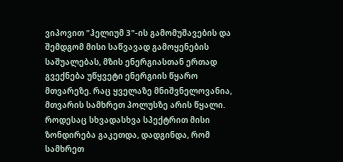ვიპოვით "ჰელიუმ 3"-ის გამომუშავების და შემდგომ მისი საწვავად გამოყენების საშუალებას, მზის ენერგიასთან ერთად გვექნება უწყვეტი ენერგიის წყარო მთვარეზე. რაც ყველაზე მნიშვნელოვანია, მთვარის სამხრეთ პოლუსზე არის წყალი. როდესაც სხვადასხვა სპექტრით მისი ზონდირება გაკეთდა, დადგინდა, რომ სამხრეთ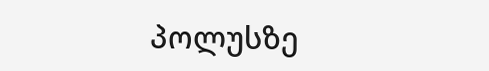პოლუსზე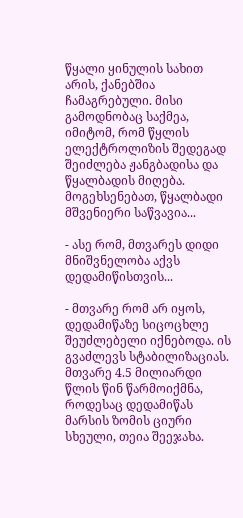წყალი ყინულის სახით არის, ქანებშია ჩამაგრებული. მისი გამოდნობაც საქმეა, იმიტომ, რომ წყლის ელექტროლიზის შედეგად შეიძლება ჟანგბადისა და წყალბადის მიღება. მოგეხსენებათ, წყალბადი მშვენიერი საწვავია...

- ასე რომ, მთვარეს დიდი მნიშვნელობა აქვს დედამიწისთვის...

- მთვარე რომ არ იყოს, დედამიწაზე სიცოცხლე შეუძლებელი იქნებოდა. ის გვაძლევს სტაბილიზაციას. მთვარე 4.5 მილიარდი წლის წინ წარმოიქმნა, როდესაც დედამიწას მარსის ზომის ციური სხეული, თეია შეეჯახა.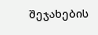შეჯახების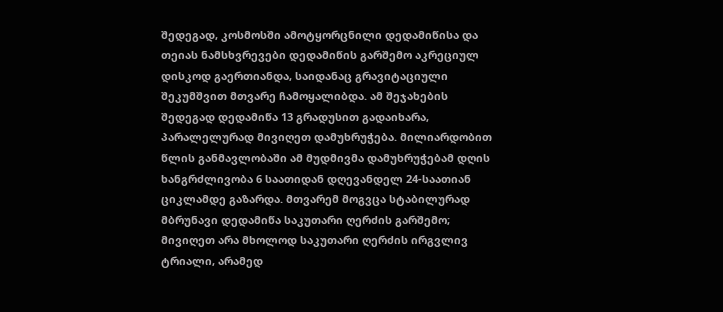შედეგად, კოსმოსში ამოტყორცნილი დედამიწისა და თეიას ნამსხვრევები დედამიწის გარშემო აკრეციულ დისკოდ გაერთიანდა, საიდანაც გრავიტაციული შეკუმშვით მთვარე ჩამოყალიბდა. ამ შეჯახების შედეგად დედამიწა 13 გრადუსით გადაიხარა, პარალელურად მივიღეთ დამუხრუჭება. მილიარდობით წლის განმავლობაში ამ მუდმივმა დამუხრუჭებამ დღის ხანგრძლივობა 6 საათიდან დღევანდელ 24-საათიან ციკლამდე გაზარდა. მთვარემ მოგვცა სტაბილურად მბრუნავი დედამიწა საკუთარი ღერძის გარშემო; მივიღეთ არა მხოლოდ საკუთარი ღერძის ირგვლივ ტრიალი, არამედ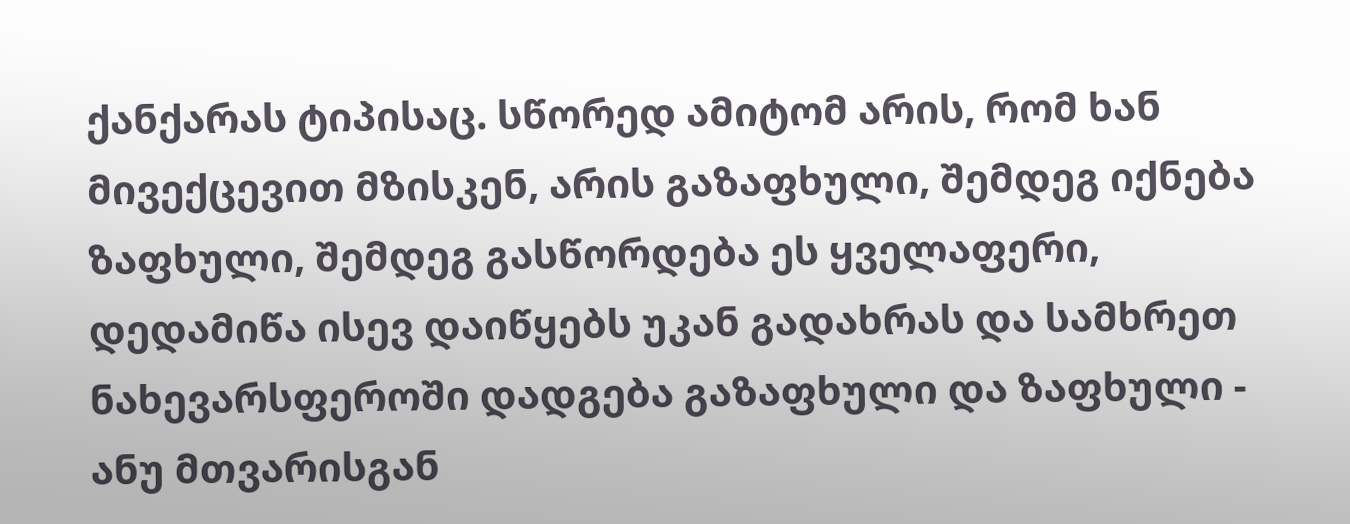ქანქარას ტიპისაც. სწორედ ამიტომ არის, რომ ხან მივექცევით მზისკენ, არის გაზაფხული, შემდეგ იქნება ზაფხული, შემდეგ გასწორდება ეს ყველაფერი, დედამიწა ისევ დაიწყებს უკან გადახრას და სამხრეთ ნახევარსფეროში დადგება გაზაფხული და ზაფხული - ანუ მთვარისგან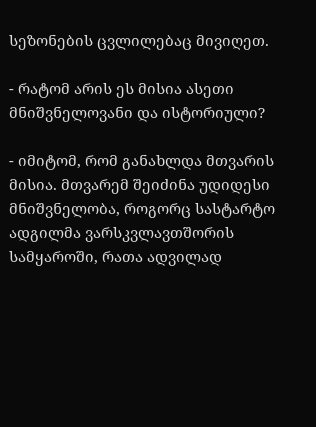სეზონების ცვლილებაც მივიღეთ.

- რატომ არის ეს მისია ასეთი მნიშვნელოვანი და ისტორიული?

- იმიტომ, რომ განახლდა მთვარის მისია. მთვარემ შეიძინა უდიდესი მნიშვნელობა, როგორც სასტარტო ადგილმა ვარსკვლავთშორის სამყაროში, რათა ადვილად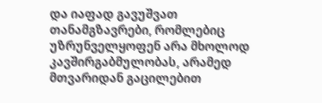და იაფად გავუშვათ თანამგზავრები, რომლებიც უზრუნველყოფენ არა მხოლოდ კავშირგაბმულობას, არამედ მთვარიდან გაცილებით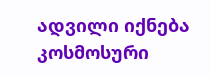ადვილი იქნება კოსმოსური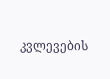კვლევების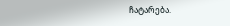ჩატარება.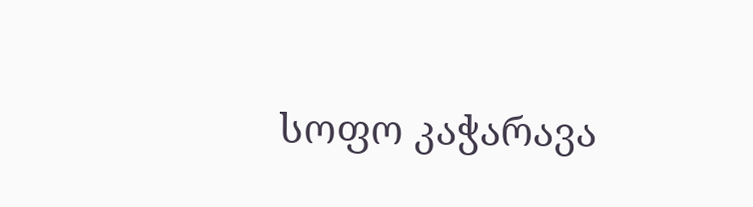სოფო კაჭარავა